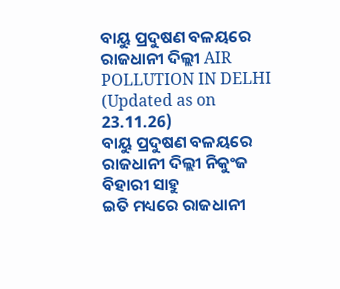ବାୟୁ ପ୍ରଦୁଷଣ ବଳୟରେ ରାଜଧାନୀ ଦିଲ୍ଲୀ AIR POLLUTION IN DELHI (Updated as on 23.11.26)
ବାୟୁ ପ୍ରଦୁଷଣ ବଳୟରେ ରାଜଧାନୀ ଦିଲ୍ଲୀ ନିକୁଂଜ ବିହାରୀ ସାହୁ
ଇତି ମଧ୍ୟରେ ରାଜଧାନୀ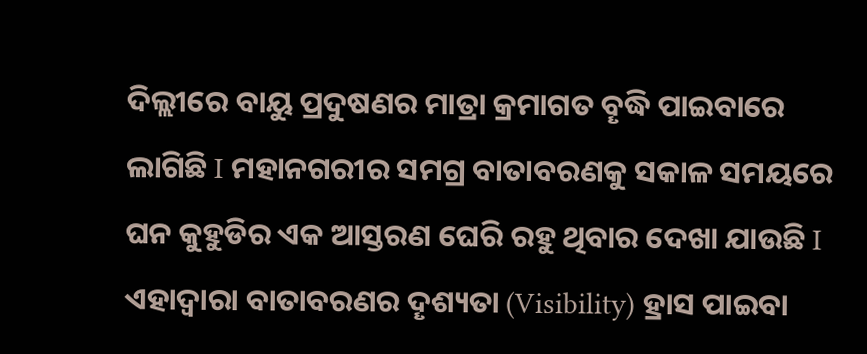ଦିଲ୍ଲୀରେ ବାୟୁ ପ୍ରଦୁଷଣର ମାତ୍ରା କ୍ରମାଗତ ବୄଦ୍ଧି ପାଇବାରେ ଲାଗିଛି I ମହାନଗରୀର ସମଗ୍ର ବାତାବରଣକୁ ସକାଳ ସମୟରେ ଘନ କୁହୁଡିର ଏକ ଆସ୍ତରଣ ଘେରି ରହୁ ଥିବାର ଦେଖା ଯାଉଛି I ଏହାଦ୍ୱାରା ବାତାବରଣର ଦୄଶ୍ୟତା (Visibility) ହ୍ରାସ ପାଇବା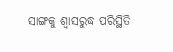ସାଙ୍ଗକୁ ଶ୍ୱାସରୁଦ୍ଧ ପରିସ୍ଥିତି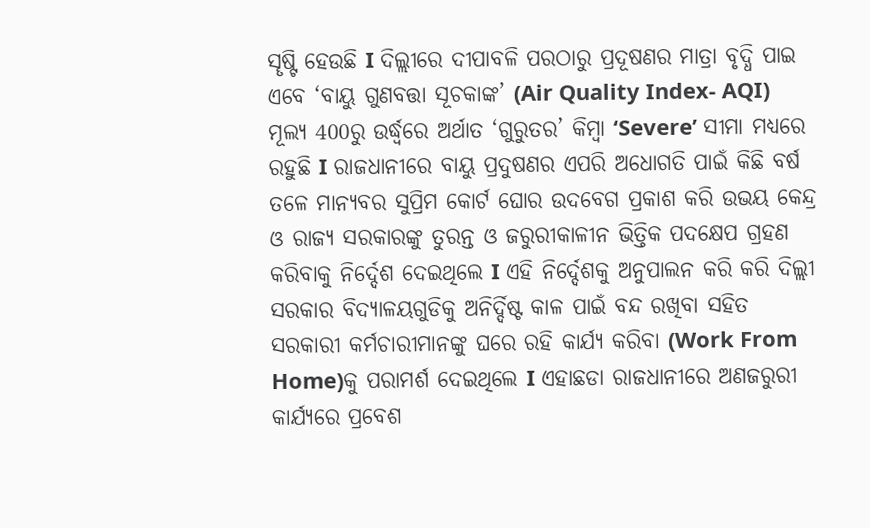ସୄଷ୍ଟି ହେଉଛି I ଦିଲ୍ଲୀରେ ଦୀପାବଳି ପରଠାରୁ ପ୍ରଦୂଷଣର ମାତ୍ରା ବୃଦ୍ଧି ପାଇ ଏବେ ‘ବାୟୁ ଗୁଣବତ୍ତା ସୂଚକାଙ୍କ’ (Air Quality Index- AQI) ମୂଲ୍ୟ 400ରୁ ଉର୍ଦ୍ଧ୍ୱରେ ଅର୍ଥାତ ‘ଗୁରୁତର’ କିମ୍ବା ‘Severe’ ସୀମା ମଧ୍ୟରେ ରହୁଛି I ରାଜଧାନୀରେ ବାୟୁ ପ୍ରଦୁଷଣର ଏପରି ଅଧୋଗତି ପାଇଁ କିଛି ବର୍ଷ ତଳେ ମାନ୍ୟବର ସୁପ୍ରିମ କୋର୍ଟ ଘୋର ଉଦବେଗ ପ୍ରକାଶ କରି ଉଭୟ କେନ୍ଦ୍ର ଓ ରାଜ୍ୟ ସରକାରଙ୍କୁ ତୁରନ୍ତ ଓ ଜରୁରୀକାଳୀନ ଭିତ୍ତିକ ପଦକ୍ଷେପ ଗ୍ରହଣ କରିବାକୁ ନିର୍ଦ୍ଦେଶ ଦେଇଥିଲେ I ଏହି ନିର୍ଦ୍ଦେଶକୁ ଅନୁପାଲନ କରି କରି ଦିଲ୍ଲୀ ସରକାର ବିଦ୍ୟାଳୟଗୁଡିକୁ ଅନିର୍ଦ୍ଦିଷ୍ଟ କାଳ ପାଇଁ ବନ୍ଦ ରଖିବା ସହିତ ସରକାରୀ କର୍ମଚାରୀମାନଙ୍କୁ ଘରେ ରହି କାର୍ଯ୍ୟ କରିବା (Work From Home)କୁ ପରାମର୍ଶ ଦେଇଥିଲେ I ଏହାଛଡା ରାଜଧାନୀରେ ଅଣଜରୁରୀ କାର୍ଯ୍ୟରେ ପ୍ରବେଶ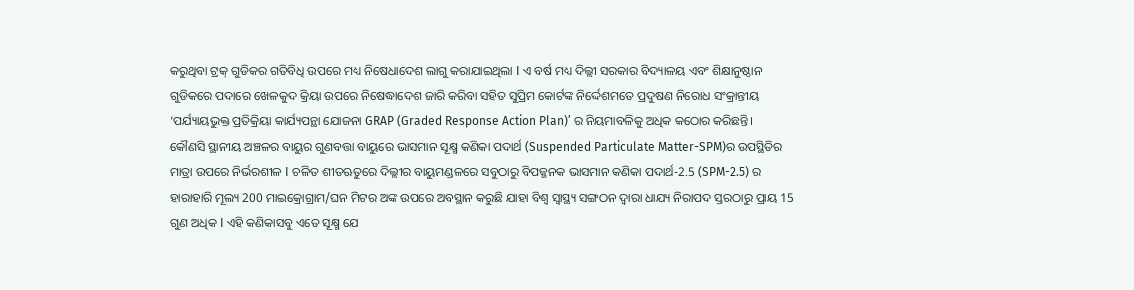କରୁଥିବା ଟ୍ରକ୍ ଗୁଡିକର ଗତିବିଧି ଉପରେ ମଧ୍ୟ ନିଷେଧାଦେଶ ଲାଗୁ କରାଯାଇଥିଲା I ଏ ବର୍ଷ ମଧ୍ୟ ଦିଲ୍ଲୀ ସରକାର ବିଦ୍ୟାଳୟ ଏବଂ ଶିକ୍ଷାନୁଷ୍ଠାନ ଗୁଡିକରେ ପଦାରେ ଖେଳକୁଦ କ୍ରିୟା ଉପରେ ନିଷେଦ୍ଧାଦେଶ ଜାରି କରିବା ସହିତ ସୁପ୍ରିମ କୋର୍ଟଙ୍କ ନିର୍ଦ୍ଦେଶମତେ ପ୍ରଦୁଷଣ ନିରୋଧ ସଂକ୍ରାନ୍ତୀୟ ‘ପର୍ଯ୍ୟାୟଭୁକ୍ତ ପ୍ରତିକ୍ରିୟା କାର୍ଯ୍ୟପନ୍ଥା ଯୋଜନା GRAP (Graded Response Action Plan)’ ର ନିୟମାବଳିକୁ ଅଧିକ କଠୋର କରିଛନ୍ତି।
କୌଣସି ସ୍ଥାନୀୟ ଅଞ୍ଚଳର ବାୟୁର ଗୁଣବତ୍ତା ବାୟୁରେ ଭାସମାନ ସୂକ୍ଷ୍ମ କଣିକା ପଦାର୍ଥ (Suspended Particulate Matter-SPM)ର ଉପସ୍ଥିତିର ମାତ୍ରା ଉପରେ ନିର୍ଭରଶୀଳ I ଚଳିତ ଶୀତଋତୁରେ ଦିଲ୍ଲୀର ବାୟୁମଣ୍ଡଳରେ ସବୁଠାରୁ ବିପଜ୍ଜନକ ଭାସମାନ କଣିକା ପଦାର୍ଥ-2.5 (SPM-2.5) ର ହାରାହାରି ମୂଲ୍ୟ 200 ମାଇକ୍ରୋଗ୍ରାମ/ଘନ ମିଟର ଅଙ୍କ ଉପରେ ଅବସ୍ଥାନ କରୁଛି ଯାହା ବିଶ୍ୱ ସ୍ୱାସ୍ଥ୍ୟ ସଙ୍ଗଠନ ଦ୍ୱାରା ଧାଯ୍ୟ ନିରାପଦ ସ୍ତରଠାରୁ ପ୍ରାୟ 15 ଗୁଣ ଅଧିକ I ଏହି କଣିକାସବୁ ଏତେ ସୂକ୍ଷ୍ମ ଯେ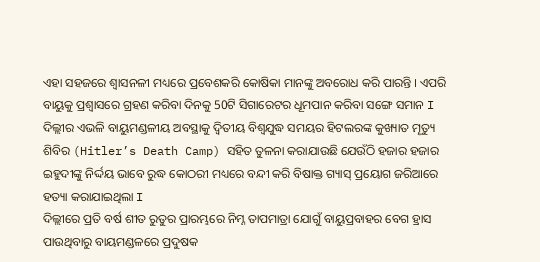ଏହା ସହଜରେ ଶ୍ୱାସନଳୀ ମଧ୍ୟରେ ପ୍ରବେଶକରି କୋଷିକା ମାନଙ୍କୁ ଅବରୋଧ କରି ପାରନ୍ତି । ଏପରି ବାୟୁକୁ ପ୍ରଶ୍ୱାସରେ ଗ୍ରହଣ କରିବା ଦିନକୁ 50ଟି ସିଗାରେଟର ଧୂମପାନ କରିବା ସଙ୍ଗେ ସମାନ I ଦିଲ୍ଲୀର ଏଭଳି ବାୟୁମଣ୍ଡଳୀୟ ଅବସ୍ଥାକୁ ଦ୍ୱିତୀୟ ବିଶ୍ୱଯୁଦ୍ଧ ସମୟର ହିଟଲରଙ୍କ କୁଖ୍ୟାତ ମୄତ୍ୟୁ ଶିବିର (Hitler’s Death Camp) ସହିତ ତୁଳନା କରାଯାଉଛି ଯେଉଁଠି ହଜାର ହଜାର ଇହୁଦୀଙ୍କୁ ନିର୍ଦ୍ଦୟ ଭାବେ ରୁଦ୍ଧ କୋଠରୀ ମଧ୍ୟରେ ବନ୍ଦୀ କରି ବିଷାକ୍ତ ଗ୍ୟାସ୍ ପ୍ରୟୋଗ ଜରିଆରେ ହତ୍ୟା କରାଯାଇଥିଲା I
ଦିଲ୍ଲୀରେ ପ୍ରତି ବର୍ଷ ଶୀତ ରୁତୁର ପ୍ରାରମ୍ଭରେ ନିମ୍ନ ତାପମାତ୍ରା ଯୋଗୁଁ ବାୟୁପ୍ରବାହର ବେଗ ହ୍ରାସ ପାଉଥିବାରୁ ବାୟମଣ୍ଡଳରେ ପ୍ରଦୁଷକ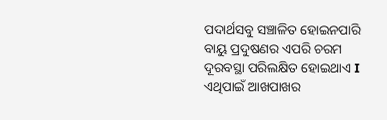ପଦାର୍ଥସବୁ ସଞ୍ଚାଳିତ ହୋଇନପାରି ବାୟୁ ପ୍ରଦୁଷଣର ଏପରି ଚରମ ଦୂରବସ୍ଥା ପରିଲକ୍ଷିତ ହୋଇଥାଏ I ଏଥିପାଇଁ ଆଖପାଖର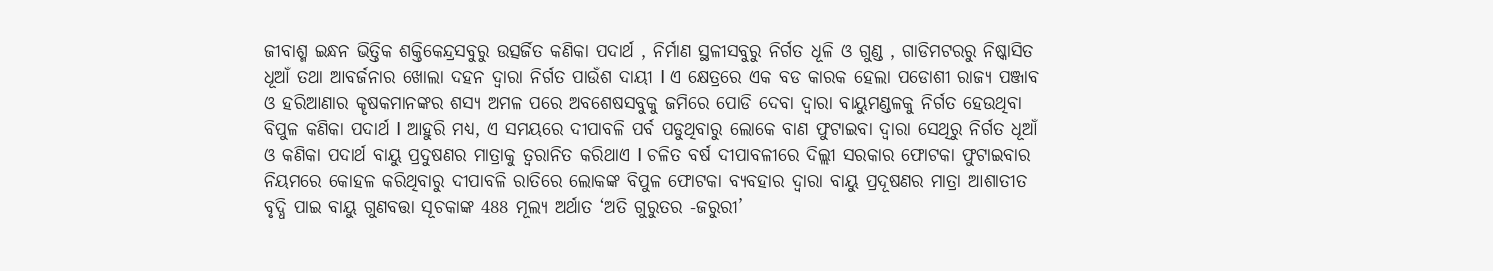ଜୀବାଶ୍ମ ଇନ୍ଧନ ଭିତ୍ତିକ ଶକ୍ତିକେନ୍ଦ୍ରସବୁରୁ ଉତ୍ସର୍ଜିତ କଣିକା ପଦାର୍ଥ , ନିର୍ମାଣ ସ୍ଥଳୀସବୁରୁ ନିର୍ଗତ ଧୂଳି ଓ ଗୁଣ୍ଡ , ଗାଡିମଟରରୁ ନିଷ୍କାସିତ ଧୂଆଁ ତଥା ଆବର୍ଜନାର ଖୋଲା ଦହନ ଦ୍ୱାରା ନିର୍ଗତ ପାଉଁଶ ଦାୟୀ I ଏ କ୍ଷେତ୍ରରେ ଏକ ବଡ କାରକ ହେଲା ପଡୋଶୀ ରାଜ୍ୟ ପଞ୍ଜାବ ଓ ହରିଆଣାର କୄଷକମାନଙ୍କର ଶସ୍ୟ ଅମଳ ପରେ ଅବଶେଷସବୁକୁ ଜମିରେ ପୋଡି ଦେବା ଦ୍ୱାରା ବାୟୁମଣ୍ଡଳକୁ ନିର୍ଗତ ହେଉଥିବା ବିପୁଳ କଣିକା ପଦାର୍ଥ I ଆହୁରି ମଧ୍ୟ, ଏ ସମୟରେ ଦୀପାବଳି ପର୍ବ ପଡୁଥିବାରୁ ଲୋକେ ବାଣ ଫୁଟାଇବା ଦ୍ୱାରା ସେଥିରୁ ନିର୍ଗତ ଧୂଆଁ ଓ କଣିକା ପଦାର୍ଥ ବାୟୁ ପ୍ରଦୁଷଣର ମାତ୍ରାକୁ ତ୍ୱରାନିତ କରିଥାଏ I ଚଳିତ ବର୍ଷ ଦୀପାବଳୀରେ ଦିଲ୍ଲୀ ସରକାର ଫୋଟକା ଫୁଟାଇବାର ନିୟମରେ କୋହଳ କରିଥିବାରୁ ଦୀପାବଳି ରାତିରେ ଲୋକଙ୍କ ବିପୁଳ ଫୋଟକା ବ୍ୟବହାର ଦ୍ୱାରା ବାୟୁ ପ୍ରଦୂଷଣର ମାତ୍ରା ଆଶାତୀତ ବୃଦ୍ଧି ପାଇ ବାୟୁ ଗୁଣବତ୍ତା ସୂଚକାଙ୍କ 488 ମୂଲ୍ୟ ଅର୍ଥାତ ‘ଅତି ଗୁରୁତର -ଜରୁରୀ’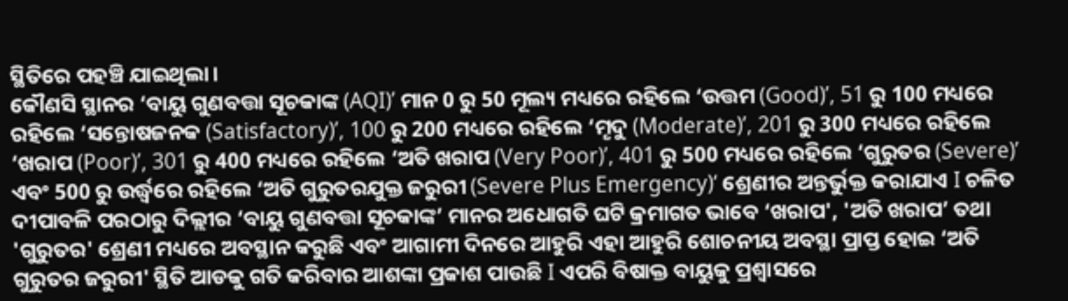ସ୍ଥିତିରେ ପହଞ୍ଚି ଯାଇଥିଲା।
କୌଣସି ସ୍ଥାନର ‘ବାୟୁ ଗୁଣବତ୍ତା ସୂଚକାଙ୍କ (AQI)’ ମାନ 0 ରୁ 50 ମୂଲ୍ୟ ମଧ୍ୟରେ ରହିଲେ ‘ଉତ୍ତମ (Good)’, 51 ରୁ 100 ମଧ୍ୟରେ ରହିଲେ ‘ସନ୍ତୋଷଜନକ (Satisfactory)’, 100 ରୁ 200 ମଧ୍ୟରେ ରହିଲେ ‘ମୄଦୁ (Moderate)’, 201 ରୁ 300 ମଧ୍ୟରେ ରହିଲେ ‘ଖରାପ (Poor)’, 301 ରୁ 400 ମଧ୍ୟରେ ରହିଲେ ‘ଅତି ଖରାପ (Very Poor)’, 401 ରୁ 500 ମଧ୍ୟରେ ରହିଲେ ‘ଗୁରୁତର (Severe)’ ଏବଂ 500 ରୁ ଉର୍ଦ୍ଧ୍ୱରେ ରହିଲେ ‘ଅତି ଗୁରୁତରଯୁକ୍ତ ଜରୁରୀ (Severe Plus Emergency)‘ ଶ୍ରେଣୀର ଅନ୍ତର୍ଭୁକ୍ତ କରାଯାଏ I ଚଳିତ ଦୀପାବଳି ପରଠାରୁ ଦିଲ୍ଲୀର ‘ବାୟୁ ଗୁଣବତ୍ତା ସୂଚକାଙ୍କ’ ମାନର ଅଧୋଗତି ଘଟି କ୍ରମାଗତ ଭାବେ ‘ଖରାପ', 'ଅତି ଖରାପ’ ତଥା 'ଗୁରୁତର' ଶ୍ରେଣୀ ମଧ୍ୟରେ ଅବସ୍ଥାନ କରୁଛି ଏବଂ ଆଗାମୀ ଦିନରେ ଆହୁରି ଏହା ଆହୁରି ଶୋଚନୀୟ ଅବସ୍ଥା ପ୍ରାପ୍ତ ହୋଇ ‘ଅତି ଗୁରୁତର ଜରୁରୀ' ସ୍ଥିତି ଆଡକୁ ଗତି କରିବାର ଆଶଙ୍କା ପ୍ରକାଶ ପାଉଛି I ଏପରି ବିଷାକ୍ତ ବାୟୁକୁ ପ୍ରଶ୍ୱାସରେ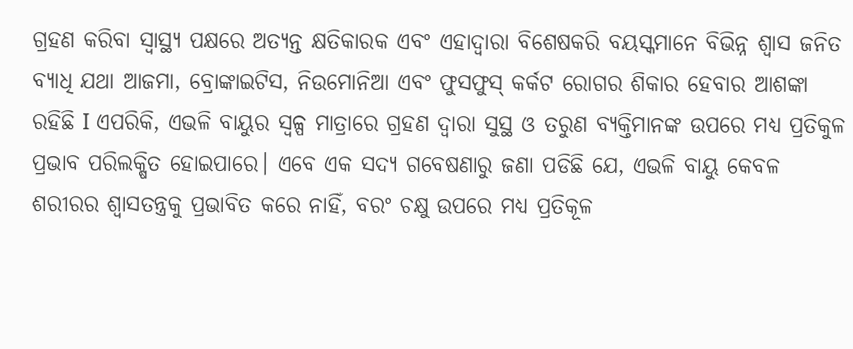ଗ୍ରହଣ କରିବା ସ୍ୱାସ୍ଥ୍ୟ ପକ୍ଷରେ ଅତ୍ୟନ୍ତ କ୍ଷତିକାରକ ଏବଂ ଏହାଦ୍ୱାରା ବିଶେଷକରି ବୟସ୍କମାନେ ବିଭିନ୍ନ ଶ୍ୱାସ ଜନିତ ବ୍ୟାଧି ଯଥା ଆଜମା, ବ୍ରୋଙ୍କାଇଟିସ, ନିଉମୋନିଆ ଏବଂ ଫୁସଫୁସ୍ କର୍କଟ ରୋଗର ଶିକାର ହେବାର ଆଶଙ୍କା ରହିଛି I ଏପରିକି, ଏଭଳି ବାୟୁର ସ୍ୱଳ୍ପ ମାତ୍ରାରେ ଗ୍ରହଣ ଦ୍ୱାରା ସୁସ୍ଥ ଓ ତରୁଣ ବ୍ୟକ୍ତିମାନଙ୍କ ଉପରେ ମଧ୍ୟ ପ୍ରତିକୁଳ ପ୍ରଭାବ ପରିଲକ୍ଷିତ ହୋଇପାରେ। ଏବେ ଏକ ସଦ୍ୟ ଗବେଷଣାରୁ ଜଣା ପଡିଛି ଯେ, ଏଭଳି ବାୟୁ କେବଳ ଶରୀରର ଶ୍ୱାସତନ୍ତ୍ରକୁ ପ୍ରଭାବିତ କରେ ନାହିଁ, ବରଂ ଚକ୍ଷୁ ଉପରେ ମଧ୍ୟ ପ୍ରତିକୂଳ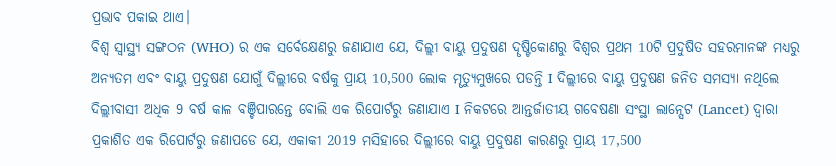ପ୍ରଭାବ ପକାଇ ଥାଏ।
ବିଶ୍ୱ ସ୍ୱାସ୍ଥ୍ୟ ସଙ୍ଗଠନ (WHO) ର ଏକ ସର୍ବେକ୍ଷେଣରୁ ଜଣାଯାଏ ଯେ, ଦିଲ୍ଲୀ ବାୟୁ ପ୍ରଦୁଷଣ ଦୄଷ୍ଟିକୋଣରୁ ବିଶ୍ୱର ପ୍ରଥମ 10ଟି ପ୍ରଦୁଷିତ ସହରମାନଙ୍କ ମଧ୍ୟରୁ ଅନ୍ୟତମ ଏବଂ ବାୟୁ ପ୍ରଦୁଷଣ ଯୋଗୁଁ ଦିଲ୍ଲୀରେ ବର୍ଷକୁ ପ୍ରାୟ 10,500 ଲୋକ ମୄତ୍ୟୁମୁଖରେ ପଡନ୍ତି I ଦିଲ୍ଲୀରେ ବାୟୁ ପ୍ରଦୁଷଣ ଜନିତ ସମସ୍ୟା ନଥିଲେ ଦିଲ୍ଲୀବାସୀ ଅଧିକ 9 ବର୍ଷ କାଳ ବଞ୍ଚିପାରନ୍ତେ ବୋଲି ଏକ ରିପୋର୍ଟରୁ ଜଣାଯାଏ I ନିକଟରେ ଆନ୍ତର୍ଜାତୀୟ ଗବେଷଣା ସଂସ୍ଥା ଲାନ୍ସେଟ (Lancet) ଦ୍ୱାରା ପ୍ରକାଶିତ ଏକ ରିପୋର୍ଟରୁ ଜଣାପଡେ ଯେ, ଏକାକୀ 2019 ମସିହାରେ ଦିଲ୍ଲୀରେ ବାୟୁ ପ୍ରଦୁଷଣ କାରଣରୁ ପ୍ରାୟ 17,500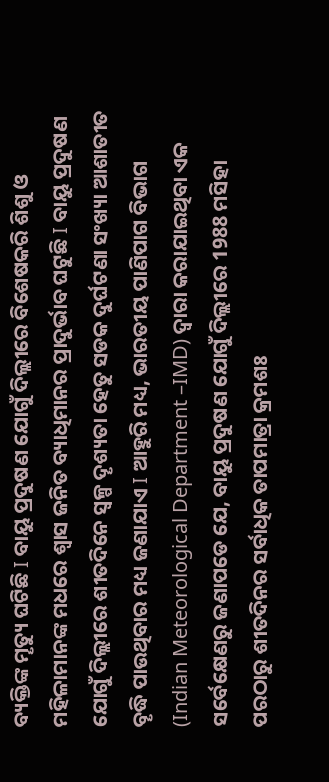ବ୍ୟକ୍ତିଙ୍କ ମୄତ୍ୟୁ ଘଟିଛି I ବାୟୁ ପ୍ରଦୁଷଣ ଯୋଗୁଁ ଦିଲ୍ଲୀରେ ବିଶେଷକରି ଶିଶୁ ଓ ମହିଳାମାନଙ୍କ ମଧରେ ଶ୍ୱାସ ଜନିତ ବ୍ୟାଧିମାନର ପ୍ରାଦୁର୍ଭାବ ଘଟୁଛି I ବାୟୁ ପ୍ରଦୁଷଣ ଯୋଗୁଁ ଦିଲ୍ଲୀରେ ଶୀତଦିନେ ସ୍ୱଳ୍ପ ଦୄଶ୍ୟତା ହେତୁ ସଡକ ଦୁର୍ଘଟଣା ସଂଖ୍ୟା ଆଶାତୀତ ବୄଦ୍ଧି ପାଉଥିବାର ମଧ୍ୟ ଜଣାଯାଏ I ଆହୁରି ମଧ୍ୟ, ଭାରତୀୟ ପାଣିପାଗ ବିଭାଗ (Indian Meteorological Department –IMD) ଦ୍ୱାରା କରାଯାଇଥିବା ଏକ ସର୍ବେକ୍ଷେଣରୁ ଜଣାପଡେ ଯେ, ବାୟୁ ପ୍ରଦୁଷଣ ଯୋଗୁଁ ଦିଲ୍ଲୀରେ 1988 ମସିହା ପରଠାରୁ ଶୀତଦିନର ସର୍ବାଧିକ ତାପମାତ୍ରା କ୍ରମଶଃ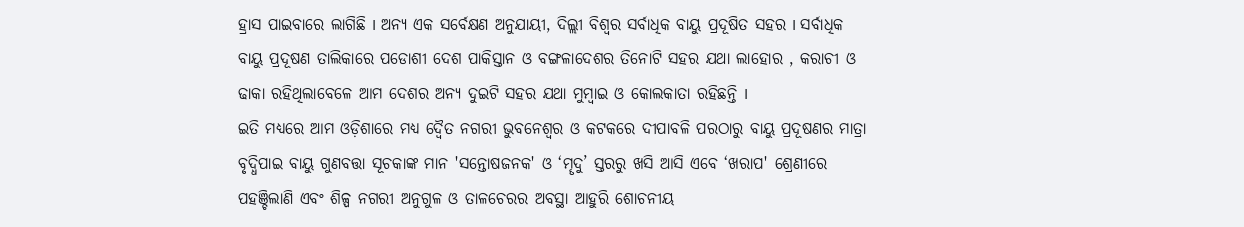ହ୍ରାସ ପାଇବାରେ ଲାଗିଛି I ଅନ୍ୟ ଏକ ସର୍ବେକ୍ଷଣ ଅନୁଯାୟୀ, ଦିଲ୍ଲୀ ବିଶ୍ୱର ସର୍ବାଧିକ ବାୟୁ ପ୍ରଦୂଷିତ ସହର I ସର୍ବାଧିକ ବାୟୁ ପ୍ରଦୂଷଣ ତାଲିକାରେ ପଡୋଶୀ ଦେଶ ପାକିସ୍ତାନ ଓ ବଙ୍ଗଳାଦେଶର ତିନୋଟି ସହର ଯଥା ଲାହୋର , କରାଚୀ ଓ ଢାକା ରହିଥିଲାବେଳେ ଆମ ଦେଶର ଅନ୍ୟ ଦୁଇଟି ସହର ଯଥା ମୁମ୍ବାଇ ଓ କୋଲକାତା ରହିଛନ୍ତି I
ଇତି ମଧ୍ୟରେ ଆମ ଓଡ଼ିଶାରେ ମଧ୍ୟ ଦ୍ୱୈତ ନଗରୀ ଭୁବନେଶ୍ୱର ଓ କଟକରେ ଦୀପାବଳି ପରଠାରୁ ବାୟୁ ପ୍ରଦୂଷଣର ମାତ୍ରା ବୃଦ୍ଧିପାଇ ବାୟୁ ଗୁଣବତ୍ତା ସୂଚକାଙ୍କ ମାନ 'ସନ୍ତୋଷଜନକ' ଓ ‘ମୄଦୁ’ ସ୍ତରରୁ ଖସି ଆସି ଏବେ ‘ଖରାପ' ଶ୍ରେଣୀରେ ପହଞ୍ଚିଲାଣି ଏବଂ ଶିଳ୍ପ ନଗରୀ ଅନୁଗୁଳ ଓ ତାଳଚେରର ଅବସ୍ଥା ଆହୁରି ଶୋଚନୀୟ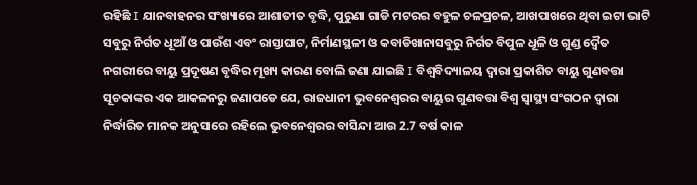ରହିଛି I ଯାନବାହନର ସଂଖ୍ୟାରେ ଆଶାତୀତ ବୃଦ୍ଧି, ପୁରୁଣା ଗାଡି ମଟରର ବହୁଳ ଚଳପ୍ରଚଳ, ଆଖପାଖରେ ଥିବା ଇଟା ଭାଟି ସବୁରୁ ନିର୍ଗତ ଧୂଆଁ ଓ ପାଉଁଶ ଏବଂ ରାସ୍ତାଘାଟ, ନିର୍ମାଣସ୍ଥଳୀ ଓ କବାଡିଖାନାସବୁରୁ ନିର୍ଗତ ବିପୁଳ ଧୂଳି ଓ ଗୁଣ୍ଡ ଦ୍ୱୈତ ନଗରୀରେ ବାୟୁ ପ୍ରଦୂଷଣ ବୃଦ୍ଧିର ମୂଖ୍ୟ କାରଣ ବୋଲି ଜଣା ଯାଇଛି I ବିଶ୍ୱବିଦ୍ୟାଳୟ ଦ୍ୱାରା ପ୍ରକାଶିତ ବାୟୁ ଗୁଣବତ୍ତା ସୂଚକାଙ୍କର ଏକ ଆକଳନରୁ ଜଣାପଡେ ଯେ, ରାଜଧାନୀ ଭୁବନେଶ୍ୱରର ବାୟୁର ଗୁଣବତ୍ତା ବିଶ୍ୱ ସ୍ୱାସ୍ଥ୍ୟ ସଂଗଠନ ଦ୍ୱାରା ନିର୍ଦ୍ଧାରିତ ମାନକ ଅନୁସାରେ ରହିଲେ ଭୁବନେଶ୍ୱରର ବାସିନ୍ଦା ଆଉ 2.7 ବର୍ଷ କାଳ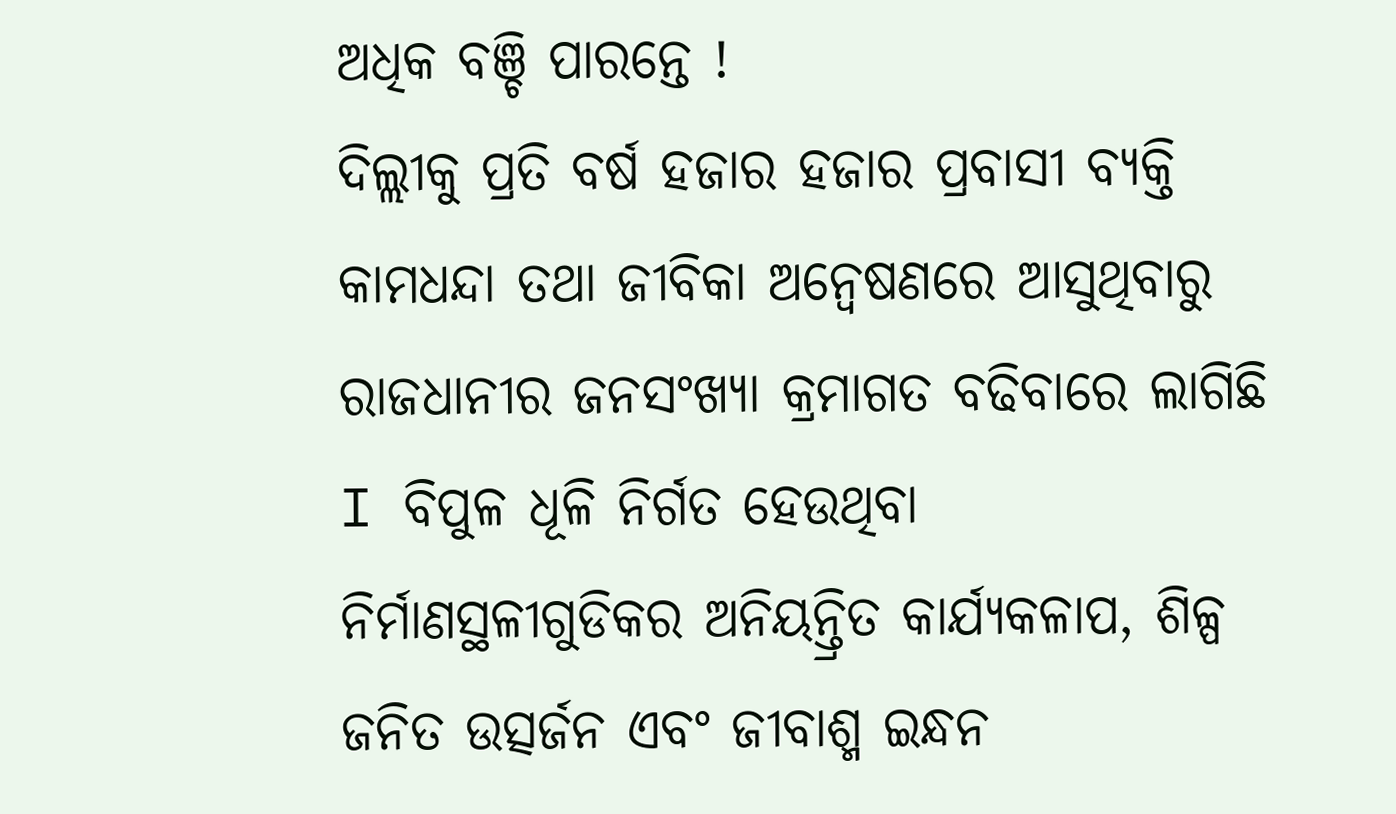ଅଧିକ ବଞ୍ଚି ପାରନ୍ତେ !
ଦିଲ୍ଲୀକୁ ପ୍ରତି ବର୍ଷ ହଜାର ହଜାର ପ୍ରବାସୀ ବ୍ୟକ୍ତି କାମଧନ୍ଦା ତଥା ଜୀବିକା ଅନ୍ୱେଷଣରେ ଆସୁଥିବାରୁ ରାଜଧାନୀର ଜନସଂଖ୍ୟା କ୍ରମାଗତ ବଢିବାରେ ଲାଗିଛି I ବିପୁଳ ଧୂଳି ନିର୍ଗତ ହେଉଥିବା ନିର୍ମାଣସ୍ଥଳୀଗୁଡିକର ଅନିୟନ୍ତ୍ରିତ କାର୍ଯ୍ୟକଳାପ, ଶିଳ୍ପ ଜନିତ ଉତ୍ସର୍ଜନ ଏବଂ ଜୀବାଶ୍ମ ଇନ୍ଧନ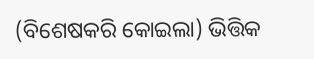(ବିଶେଷକରି କୋଇଲା) ଭିତ୍ତିକ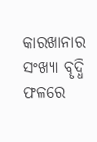କାରଖାନାର ସଂଖ୍ୟା ବୄଦ୍ଧି ଫଳରେ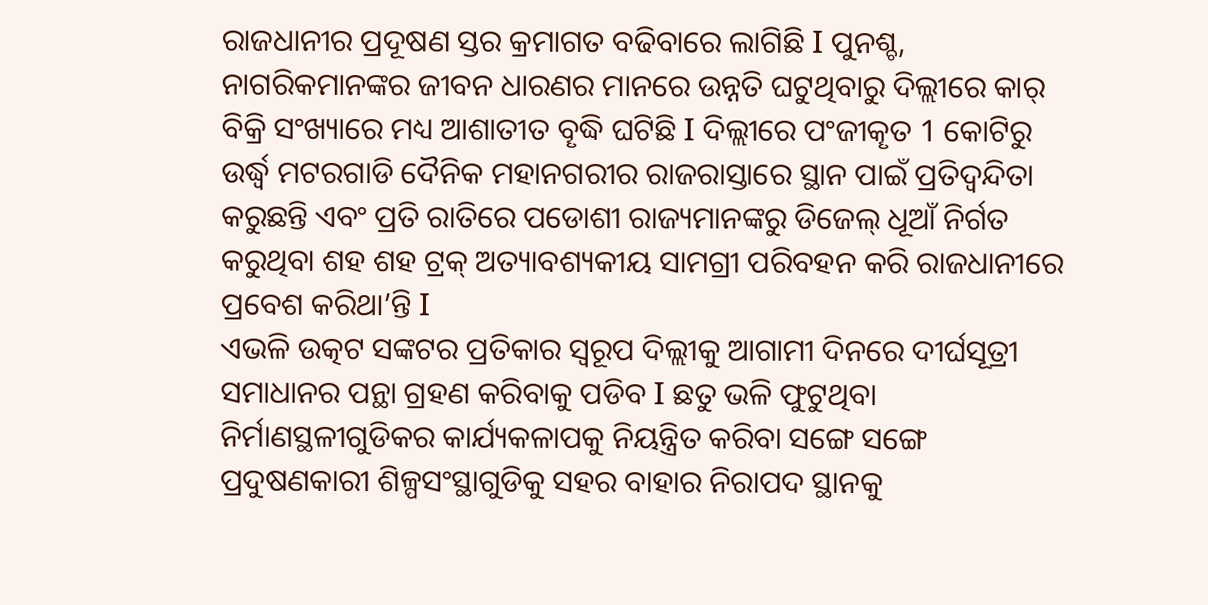ରାଜଧାନୀର ପ୍ରଦୂଷଣ ସ୍ତର କ୍ରମାଗତ ବଢିବାରେ ଲାଗିଛି I ପୁନଶ୍ଚ, ନାଗରିକମାନଙ୍କର ଜୀବନ ଧାରଣର ମାନରେ ଉନ୍ନତି ଘଟୁଥିବାରୁ ଦିଲ୍ଲୀରେ କାର୍ ବିକ୍ରି ସଂଖ୍ୟାରେ ମଧ୍ୟ ଆଶାତୀତ ବୄଦ୍ଧି ଘଟିଛି I ଦିଲ୍ଲୀରେ ପଂଜୀକୄତ 1 କୋଟିରୁ ଉର୍ଦ୍ଧ୍ୱ ମଟରଗାଡି ଦୈନିକ ମହାନଗରୀର ରାଜରାସ୍ତାରେ ସ୍ଥାନ ପାଇଁ ପ୍ରତିଦ୍ୱନ୍ଦିତା କରୁଛନ୍ତି ଏବଂ ପ୍ରତି ରାତିରେ ପଡୋଶୀ ରାଜ୍ୟମାନଙ୍କରୁ ଡିଜେଲ୍ ଧୂଆଁ ନିର୍ଗତ କରୁଥିବା ଶହ ଶହ ଟ୍ରକ୍ ଅତ୍ୟାବଶ୍ୟକୀୟ ସାମଗ୍ରୀ ପରିବହନ କରି ରାଜଧାନୀରେ ପ୍ରବେଶ କରିଥା’ନ୍ତି I
ଏଭଳି ଉତ୍କଟ ସଙ୍କଟର ପ୍ରତିକାର ସ୍ୱରୂପ ଦିଲ୍ଲୀକୁ ଆଗାମୀ ଦିନରେ ଦୀର୍ଘସୂତ୍ରୀ ସମାଧାନର ପନ୍ଥା ଗ୍ରହଣ କରିବାକୁ ପଡିବ I ଛତୁ ଭଳି ଫୁଟୁଥିବା ନିର୍ମାଣସ୍ଥଳୀଗୁଡିକର କାର୍ଯ୍ୟକଳାପକୁ ନିୟନ୍ତ୍ରିତ କରିବା ସଙ୍ଗେ ସଙ୍ଗେ ପ୍ରଦୁଷଣକାରୀ ଶିଳ୍ପସଂସ୍ଥାଗୁଡିକୁ ସହର ବାହାର ନିରାପଦ ସ୍ଥାନକୁ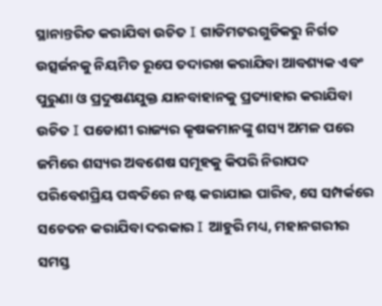ସ୍ଥାନାନ୍ତରିତ କରାଯିବା ଉଚିତ I ଗାଡିମଟରଗୁଡିକରୁ ନିର୍ଗତ ଉତ୍ସର୍ଜନକୁ ନିୟମିତ ରୂପେ ତଦାରଖ କରାଯିବା ଆବଶ୍ୟକ ଏବଂ ପୁରୁଣା ଓ ପ୍ରଦୁଷଣଯୁକ୍ତ ଯାନବାହାନକୁ ପ୍ରତ୍ୟାହାର କରାଯିବା ଉଚିତ I ପଡୋଶୀ ରାଜ୍ୟର କୄଷକମାନଙ୍କୁ ଶସ୍ୟ ଅମଳ ପରେ ଜମିରେ ଶସ୍ୟର ଅବଶେଷ ସମୂହକୁ କିପରି ନିରାପଦ ପରିବେଶପ୍ରିୟ ପଦ୍ଧତିରେ ନଷ୍ଟ କରାଯାଇ ପାରିବ, ସେ ସମ୍ପର୍କରେ ସଚେତନ କରାଯିବା ଦରକାର I ଆହୁରି ମଧ୍ୟ, ମହାନଗରୀର ସମସ୍ତ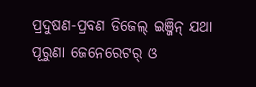ପ୍ରଦୁଷଣ-ପ୍ରବଣ ଡିଜେଲ୍ ଇଞ୍ଜିନ୍ ଯଥା ପୂରୁଣା ଜେନେରେଟର୍ ଓ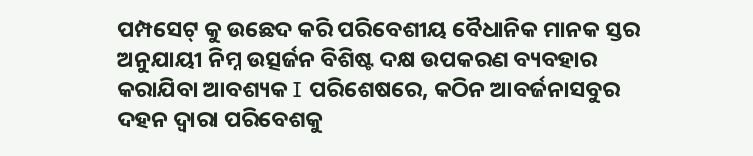ପମ୍ପସେଟ୍ କୁ ଉଛେଦ କରି ପରିବେଶୀୟ ବୈଧାନିକ ମାନକ ସ୍ତର ଅନୁଯାୟୀ ନିମ୍ନ ଉତ୍ସର୍ଜନ ବିଶିଷ୍ଟ ଦକ୍ଷ ଉପକରଣ ବ୍ୟବହାର କରାଯିବା ଆବଶ୍ୟକ I ପରିଶେଷରେ, କଠିନ ଆବର୍ଜନାସବୁର ଦହନ ଦ୍ୱାରା ପରିବେଶକୁ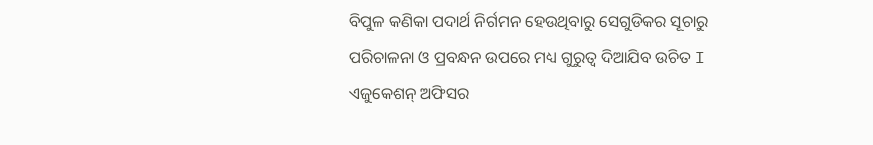ବିପୁଳ କଣିକା ପଦାର୍ଥ ନିର୍ଗମନ ହେଉଥିବାରୁ ସେଗୁଡିକର ସୂଚାରୁ ପରିଚାଳନା ଓ ପ୍ରବନ୍ଧନ ଉପରେ ମଧ୍ୟ ଗୁରୁତ୍ୱ ଦିଆଯିବ ଉଚିତ I
ଏଜୁକେଶନ୍ ଅଫିସର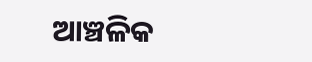ଆଞ୍ଚଳିକ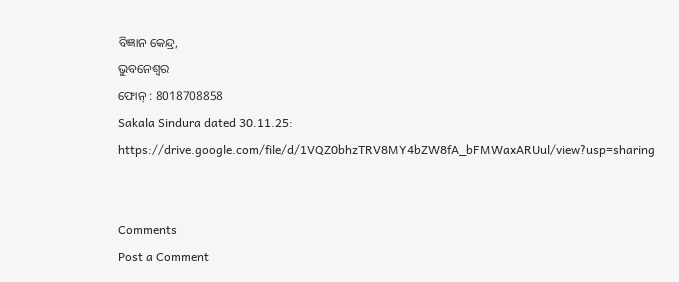ବିଜ୍ଞାନ କେନ୍ଦ୍ର,
ଭୁବନେଶ୍ୱର
ଫୋନ୍ : 8018708858
Sakala Sindura dated 30.11.25:
https://drive.google.com/file/d/1VQZ0bhzTRV8MY4bZW8fA_bFMWaxARUul/view?usp=sharing


Comments
Post a Comment